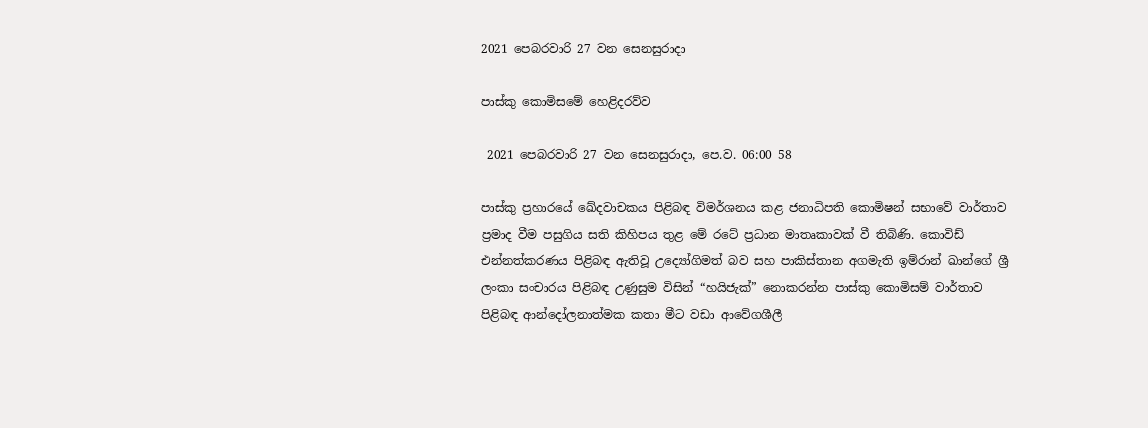2021 පෙබරවාරි 27 වන සෙනසුරාදා

පාස්කු කොමිසමේ හෙළිදරව්ව

 2021 පෙබරවාරි 27 වන සෙනසුරාදා, පෙ.ව. 06:00 58

පාස්කු ප්‍රහාරයේ ඛේදවාචකය පිළිබඳ විමර්ශනය කළ ජනාධිපති කොමිෂන් සභාවේ වාර්තාව ප්‍රමාද වීම පසුගිය සති කිහිපය තුළ මේ රටේ ප්‍රධාන මාතෘකාවක් වී තිබිණි. කොවිඩ් එන්නත්කරණය පිළිබඳ ඇතිවූ උද්‍යෝගිමත් බව සහ පාකිස්තාන අගමැති ඉම්රාන් ඛාන්ගේ ශ්‍රී ලංකා සංචාරය පිළිබඳ උණුසුම විසින් “හයිජැක්” නොකරන්න පාස්කු කොමිසම් වාර්තාව පිළිබඳ ආන්දෝලනාත්මක කතා මීට වඩා ආවේගශීලී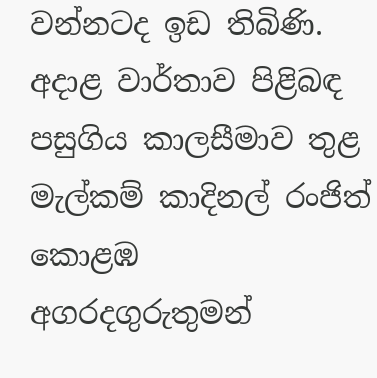වන්නටද ඉඩ තිබිණි. අදාළ වාර්තාව පිළිබඳ පසුගිය කාලසීමාව තුළ මැල්කම් කාදිනල් රංජිත් කොළඹ අගරදගුරුතුමන්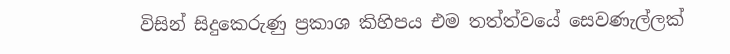විසින් සිදුකෙරුණු ප්‍රකාශ කිහිපය එම තත්ත්වයේ සෙවණැල්ලක්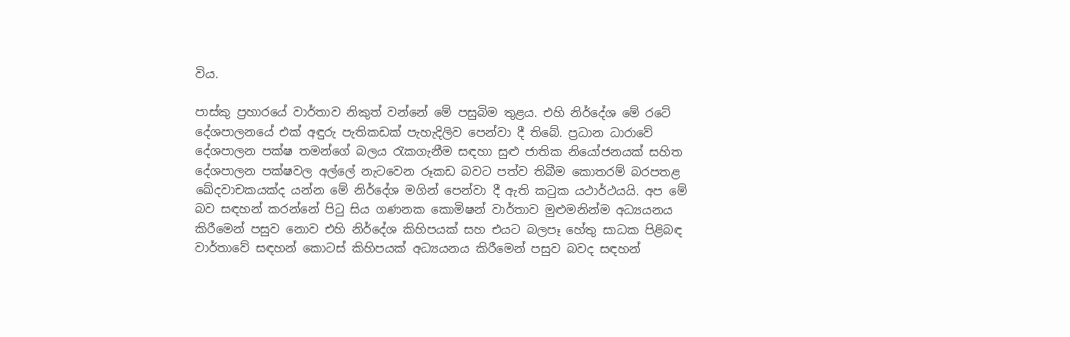විය.

පාස්කු ප්‍රහාරයේ වාර්තාව නිකුත් වන්නේ මේ පසුබිම තුළය. එහි නිර්දේශ මේ රටේ දේශපාලනයේ එක් අඳුරු පැතිකඩක් පැහැදිලිව පෙන්වා දී තිබේ. ප්‍රධාන ධාරාවේ දේශපාලන පක්ෂ තමන්ගේ බලය රැකගැනීම සඳහා සුළු ජාතික නියෝජනයක් සහිත දේශපාලන පක්ෂවල අල්ලේ නැටවෙන රූකඩ බවට පත්ව තිබීම කොතරම් බරපතළ ඛේදවාචකයක්ද යන්න මේ නිර්දේශ මගින් පෙන්වා දී ඇති කටුක යථාර්ථයයි. අප මේ බව සඳහන් කරන්නේ පිටු සිය ගණනක කොමිෂන් වාර්තාව මුළුමනින්ම අධ්‍යයනය කිරීමෙන් පසුව නොව එහි නිර්දේශ කිහිපයක් සහ එයට බලපෑ හේතු සාධක පිළිබඳ වාර්තාවේ සඳහන් කොටස් කිහිපයක් අධ්‍යයනය කිරීමෙන් පසුව බවද සඳහන්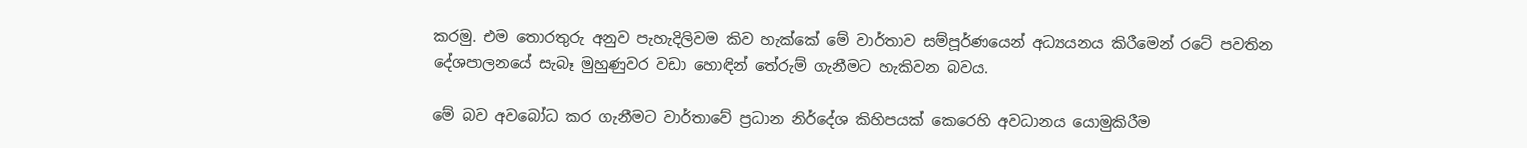කරමු. එම තොරතුරු අනුව පැහැදිලිවම කිව හැක්කේ මේ වාර්තාව සම්පූර්ණයෙන් අධ්‍යයනය කිරීමෙන් රටේ පවතින දේශපාලනයේ සැබෑ මුහුණුවර වඩා හොඳින් තේරුම් ගැනීමට හැකිවන බවය.

මේ බව අවබෝධ කර ගැනීමට වාර්තාවේ ප්‍රධාන නිර්දේශ කිහිපයක් කෙරෙහි අවධානය යොමුකිරීම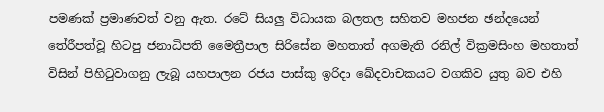පමණක් ප්‍රමාණවත් වනු ඇත. රටේ සියලු විධායක බලතල සහිතව මහජන ඡන්දයෙන් තේරීපත්වූ හිටපු ජනාධිපති මෛත්‍රීපාල සිරිසේන මහතාත් අගමැති රනිල් වික්‍රමසිංහ මහතාත් විසින් පිහිටුවාගනු ලැබූ යහපාලන රජය පාස්කු ඉරිදා ඛේදවාචකයට වගකිව යුතු බව එහි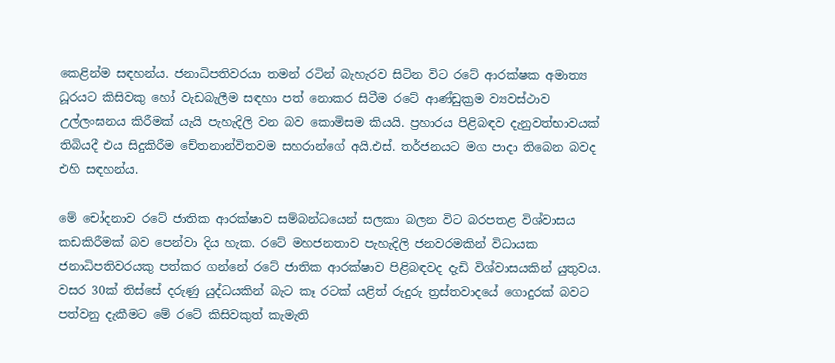කෙළින්ම සඳහන්ය. ජනාධිපතිවරයා තමන් රටින් බැහැරව සිටින විට රටේ ආරක්ෂක අමාත්‍ය ධූරයට කිසිවකු හෝ වැඩබැලීම සඳහා පත් නොකර සිටීම රටේ ආණ්ඩුක්‍රම ව්‍යවස්ථාව උල්ලංඝනය කිරීමක් යැයි පැහැදිලි වන බව කොමිසම කියයි. ප්‍රහාරය පිළිබඳව දැනුවත්භාවයක් තිබියදී එය සිදුකිරීම චේතනාන්විතවම සහරාන්ගේ අයි.එස්. තර්ජනයට මග පාදා තිබෙන බවද එහි සඳහන්ය.

මේ චෝදනාව රටේ ජාතික ආරක්ෂාව සම්බන්ධයෙන් සලකා බලන විට බරපතළ විශ්වාසය කඩකිරීමක් බව පෙන්වා දිය හැක. රටේ මහජනතාව පැහැදිලි ජනවරමකින් විධායක ජනාධිපතිවරයකු පත්කර ගන්නේ රටේ ජාතික ආරක්ෂාව පිළිබඳවද දැඩි විශ්වාසයකින් යුතුවය. වසර 30ක් තිස්සේ දරුණු යුද්ධයකින් බැට කෑ රටක් යළිත් රුදුරු ත්‍රස්තවාදයේ ගොදුරක් බවට පත්වනු දැකීමට මේ රටේ කිසිවකුත් කැමැති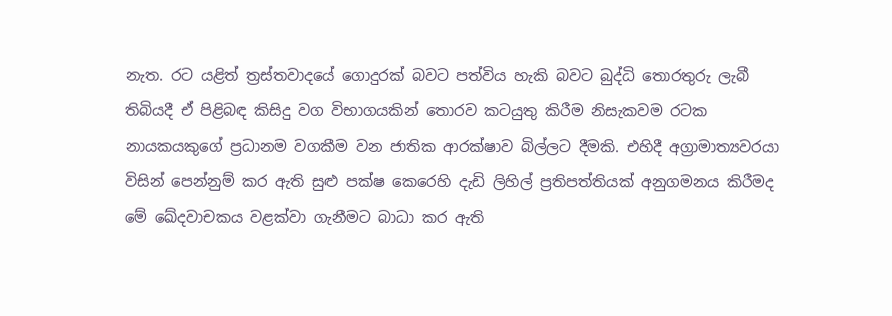නැත. රට යළිත් ත්‍රස්තවාදයේ ගොදුරක් බවට පත්විය හැකි බවට බුද්ධි තොරතුරු ලැබී තිබියදී ඒ පිළිබඳ කිසිදු වග විභාගයකින් තොරව කටයුතු කිරීම නිසැකවම රටක නායකයකුගේ ප්‍රධානම වගකීම වන ජාතික ආරක්ෂාව බිල්ලට දීමකි. එහිදී අග්‍රාමාත්‍යවරයා විසින් පෙන්නුම් කර ඇති සුළු පක්ෂ කෙරෙහි දැඩි ලිහිල් ප්‍රතිපත්තියක් අනුගමනය කිරීමද මේ ඛේදවාචකය වළක්වා ගැනීමට බාධා කර ඇති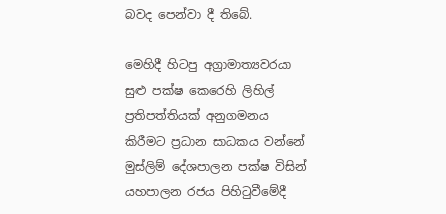බවද පෙන්වා දී තිබේ.

මෙහිදී හිටපු අග්‍රාමාත්‍යවරයා සුළු පක්ෂ කෙරෙහි ලිහිල් ප්‍රතිපත්තියක් අනුගමනය කිරීමට ප්‍රධාන සාධකය වන්නේ මුස්ලිම් දේශපාලන පක්ෂ විසින් යහපාලන රජය පිහිටුවීමේදී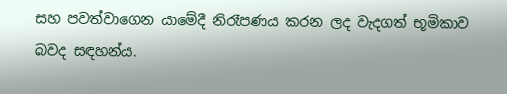සහ පවත්වාගෙන යාමේදී නිරෑපණය කරන ලද වැදගත් භූමිකාව බවද සඳහන්ය.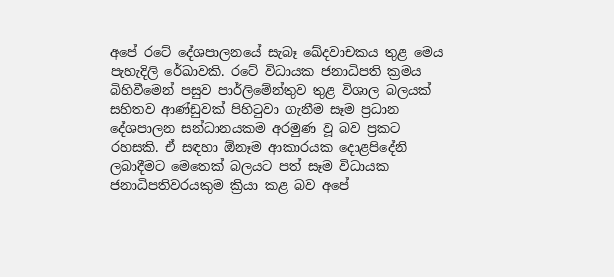අපේ රටේ දේශපාලනයේ සැබෑ ඛේදවාචකය තුළ මෙය පැහැදිලි රේඛාවකි. රටේ විධායක ජනාධිපති ක්‍රමය බිහිවීමෙන් පසුව පාර්ලිමේන්තුව තුළ විශාල බලයක් සහිතව ආණ්ඩුවක් පිහිටුවා ගැනීම සෑම ප්‍රධාන දේශපාලන සන්ධානයකම අරමුණ වූ බව ප්‍රකට රහසකි. ඒ සඳහා ඕනෑම ආකාරයක දොළපිදේනි ලබාදීමට මෙතෙක් බලයට පත් සෑම විධායක ජනාධිපතිවරයකුම ක්‍රියා කළ බව අපේ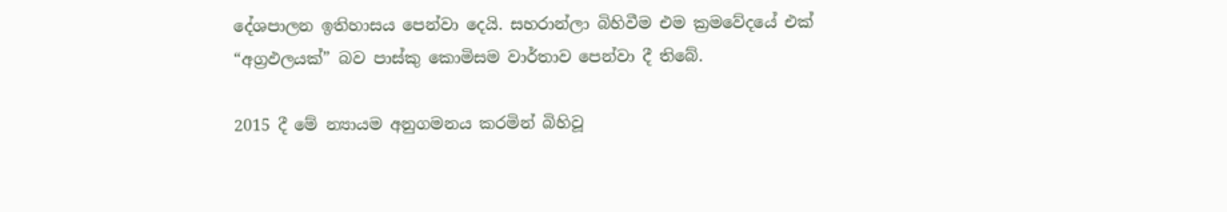දේශපාලන ඉතිහාසය පෙන්වා දෙයි. සහරාන්ලා බිහිවීම එම ක්‍රමවේදයේ එක් “අග්‍රඵලයක්” බව පාස්කු කොමිසම වාර්තාව පෙන්වා දී තිබේ.

2015 දී මේ න්‍යායම අනුගමනය කරමින් බිහිවූ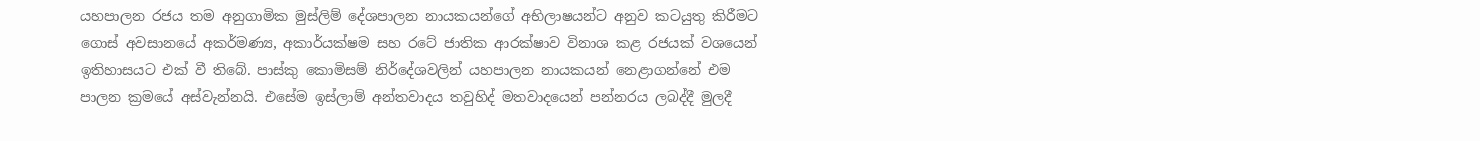යහපාලන රජය තම අනුගාමික මුස්ලිම් දේශපාලන නායකයන්ගේ අභිලාෂයන්ට අනුව කටයුතු කිරීමට ගොස් අවසානයේ අකර්මණ්‍ය, අකාර්යක්ෂම සහ රටේ ජාතික ආරක්ෂාව විනාශ කළ රජයක් වශයෙන් ඉතිහාසයට එක් වී තිබේ. පාස්කු කොමිසම් නිර්දේශවලින් යහපාලන නායකයන් නෙළාගන්නේ එම පාලන ක්‍රමයේ අස්වැන්නයි. එසේම ඉස්ලාම් අන්තවාදය තවුහිද් මතවාදයෙන් පන්නරය ලබද්දී මුලදී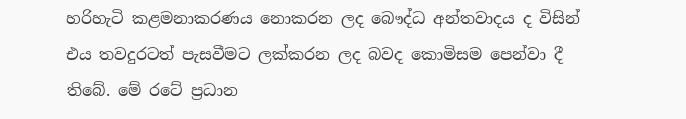හරිහැටි කළමනාකරණය නොකරන ලද බෞද්ධ අන්තවාදය ද විසින් එය තවදුරටත් පැසවීමට ලක්කරන ලද බවද කොමිසම පෙන්වා දී තිබේ. මේ රටේ ප්‍රධාන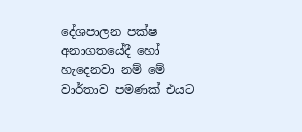දේශපාලන පක්ෂ අනාගතයේදී හෝ හැදෙනවා නම් මේ වාර්තාව පමණක් එයට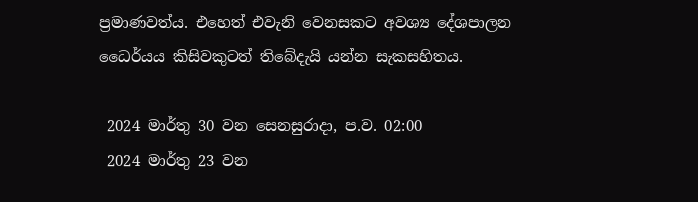ප්‍රමාණවත්ය. එහෙත් එවැනි වෙනසකට අවශ්‍ය දේශපාලන ධෛර්යය කිසිවකුටත් තිබේදැයි යන්න සැකසහිතය.

 2024 මාර්තු 30 වන සෙනසුරාදා, ප.ව. 02:00
 2024 මාර්තු 23 වන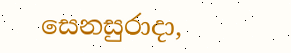සෙනසුරාදා,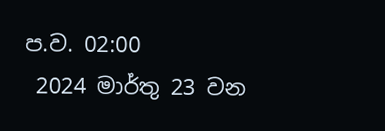ප.ව. 02:00
 2024 මාර්තු 23 වන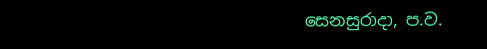සෙනසුරාදා, ප.ව.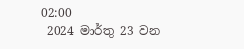02:00
 2024 මාර්තු 23 වන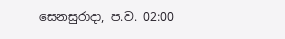සෙනසුරාදා, ප.ව. 02:00